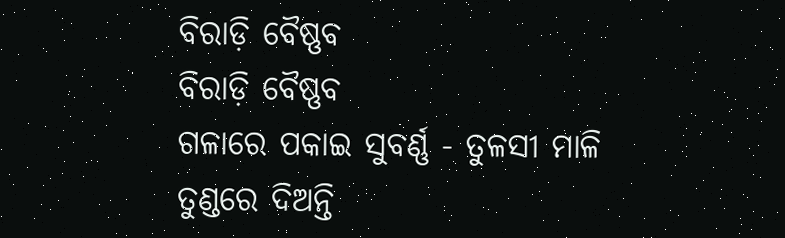ବିରାଡ଼ି ବୈଷ୍ଣବ
ବିରାଡ଼ି ବୈଷ୍ଣବ
ଗଳାରେ ପକାଇ ସୁବର୍ଣ୍ଣ - ତୁଳସୀ ମାଳି
ତୁଣ୍ଡରେ ଦିଅନ୍ତି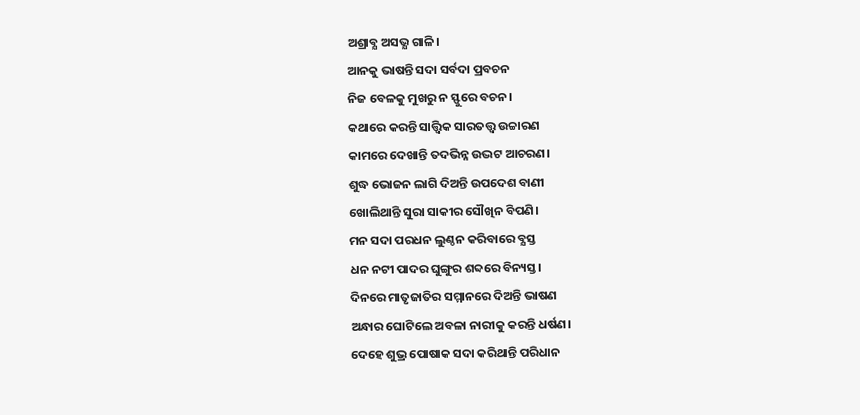ଅଶ୍ରାବ୍ଯ ଅସଭ୍ଯ ଗାଳି।
ଆନକୁ ଭାଷନ୍ତି ସଦା ସର୍ବଦା ପ୍ରବଚନ
ନିଜ ବେଳକୁ ମୁଖରୁ ନ ସ୍ଫୁରେ ବଚନ।
କଥାରେ କରନ୍ତି ସାତ୍ତ୍ଵିକ ସାରତତ୍ତ୍ବ ଉଚ୍ଚାରଣ
କାମରେ ଦେଖାନ୍ତି ତଦଭିନ୍ନ ଉଦ୍ଭଟ ଆଚରଣ।
ଶୁଦ୍ଧ ଭୋଜନ ଲାଗି ଦିଅନ୍ତି ଉପଦେଶ ବାଣୀ
ଖୋଲିଥାନ୍ତି ସୁରା ସାକୀର ସୌଖିନ ବିପଣି।
ମନ ସଦା ପରଧନ ଲୁଣ୍ଠନ କରିବାରେ ବ୍ଯସ୍ତ
ଧନ ନଟୀ ପାଦର ଘୁଙ୍ଗୁର ଶବ୍ଦରେ ବିନ୍ୟସ୍ତ।
ଦିନରେ ମାତୃଜାତିର ସମ୍ମାନରେ ଦିଅନ୍ତି ଭାଷଣ
ଅନ୍ଧାର ଘୋଟିଲେ ଅବଳା ନାରୀକୁ କରନ୍ତି ଧର୍ଷଣ।
ଦେହେ ଶୁଭ୍ର ପୋଷାକ ସଦା କରିଥାନ୍ତି ପରିଧାନ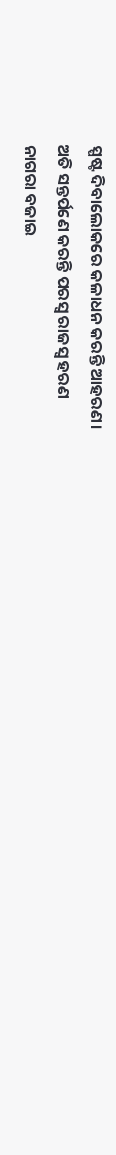ସ୍ପଷ୍ଟ ଦିବାଲୋକରେ କଳାଧନ କରନ୍ତି ଆହରଣ।
ଅତି ସନ୍ତର୍ପଣେ କରନ୍ତି ପରସ୍ବ ରାଜସ୍ବ ହରଣ
ନାଗରା ବଜାଇ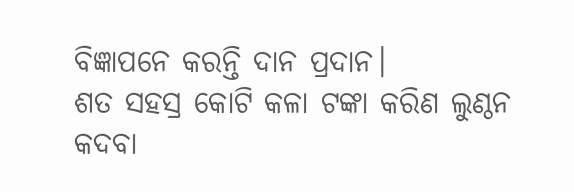ବିଜ୍ଞାପନେ କରନ୍ତି ଦାନ ପ୍ରଦାନ।
ଶତ ସହସ୍ର କୋଟି କଳା ଟଙ୍କା କରିଣ ଲୁଣ୍ଠନ
କଦବା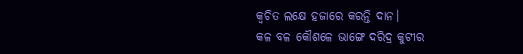କ୍ଵଚିତ ଲକ୍ଷେ ହଜାରେ କରନ୍ତି ଦାନ।
କଳ ବଳ କୌଶଳେ ଭାଙ୍ଗେ ଦରିଦ୍ର କୁଟୀର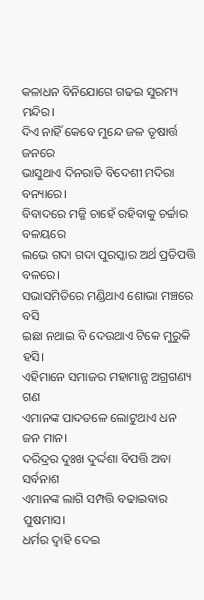କଳାଧନ ବିନିଯୋଗେ ଗଢଇ ସୁରମ୍ୟ ମନ୍ଦିର।
ଦିଏ ନାହିଁ କେବେ ମୁନ୍ଦେ ଜଳ ତୃଷାର୍ତ୍ତ ଜନରେ
ଭାସୁଥାଏ ଦିନରାତି ବିଦେଶୀ ମଦିରା
ବନ୍ୟାରେ।
ବିବାଦରେ ମଜ୍ଜି ଚାହେଁ ରହିବାକୁ ଚର୍ଚ୍ଚାର ବଳୟରେ
ଲଭେ ଗଦା ଗଦା ପୁରସ୍କାର ଅର୍ଥ ପ୍ରତିପତ୍ତି ବଳରେ।
ସଭାସମିତିରେ ମଣ୍ଡିଥାଏ ଶୋଭା ମଞ୍ଚରେ ବସି
ଇଛା ନଥାଇ ବି ଦେଉଥାଏ ଟିକେ ମୁରୁକି ହସି।
ଏହିମାନେ ସମାଜର ମହାମାନ୍ଯ ଅଗ୍ରଗଣ୍ୟ ଗଣ
ଏମାନଙ୍କ ପାଦତଳେ ଲୋଟୁଥାଏ ଧନ ଜନ ମାନ।
ଦରିଦ୍ରର ଦୁଃଖ ଦୁର୍ଦ୍ଦଶା ବିପତ୍ତି ଅବା ସର୍ବନାଶ
ଏମାନଙ୍କ ଲାଗି ସମ୍ପତ୍ତି ବଢାଇବାର ପୁଷମାସ।
ଧର୍ମର ଦ୍ବାହି ଦେଇ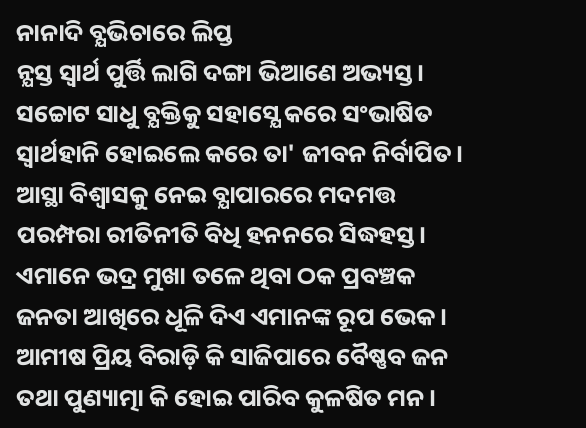ନାନାଦି ବ୍ଯଭିଚାରେ ଲିପ୍ତ
ନ୍ଯସ୍ତ ସ୍ବାର୍ଥ ପୁର୍ତ୍ତି ଲାଗି ଦଙ୍ଗା ଭିଆଣେ ଅଭ୍ୟସ୍ତ।
ସଚ୍ଚୋଟ ସାଧୁ ବ୍ଯକ୍ତିକୁ ସହାସ୍ଯେ କରେ ସଂଭାଷିତ
ସ୍ବାର୍ଥହାନି ହୋଇଲେ କରେ ତା' ଜୀବନ ନିର୍ବାପିତ।
ଆସ୍ଥା ବିଶ୍ବାସକୁ ନେଇ ବ୍ଯାପାରରେ ମଦମତ୍ତ
ପରମ୍ପରା ରୀତିନୀତି ବିଧି ହନନରେ ସିଦ୍ଧହସ୍ତ।
ଏମାନେ ଭଦ୍ର ମୁଖା ତଳେ ଥିବା ଠକ ପ୍ରବଞ୍ଚକ
ଜନତା ଆଖିରେ ଧୂଳି ଦିଏ ଏମାନଙ୍କ ରୂପ ଭେକ।
ଆମୀଷ ପ୍ରିୟ ବିରାଡ଼ି କି ସାଜିପାରେ ବୈଷ୍ଣବ ଜନ
ତଥା ପୁଣ୍ୟାତ୍ମା କି ହୋଇ ପାରିବ କୁଳଷିତ ମନ।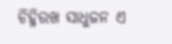ଚିହ୍ନିରଖ ସାଧୁଜନ ଏ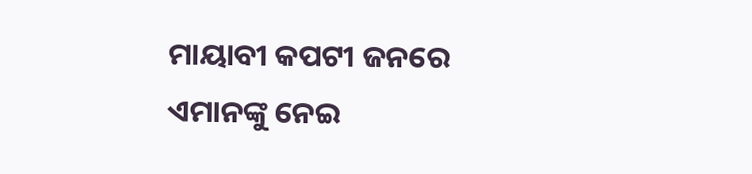ମାୟାବୀ କପଟୀ ଜନରେ
ଏମାନଙ୍କୁ ନେଇ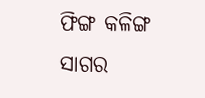ଫିଙ୍ଗ କଳିଙ୍ଗ ସାଗର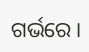ଗର୍ଭରେ।